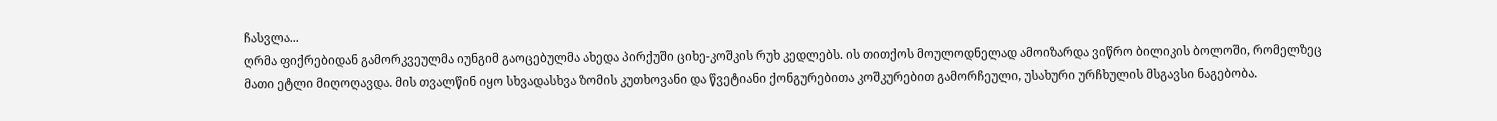ჩასვლა...
ღრმა ფიქრებიდან გამორკვეულმა იუნგიმ გაოცებულმა ახედა პირქუში ციხე-კოშკის რუხ კედლებს. ის თითქოს მოულოდნელად ამოიზარდა ვიწრო ბილიკის ბოლოში, რომელზეც მათი ეტლი მიღოღავდა. მის თვალწინ იყო სხვადასხვა ზომის კუთხოვანი და წვეტიანი ქონგურებითა კოშკურებით გამორჩეული, უსახური ურჩხულის მსგავსი ნაგებობა.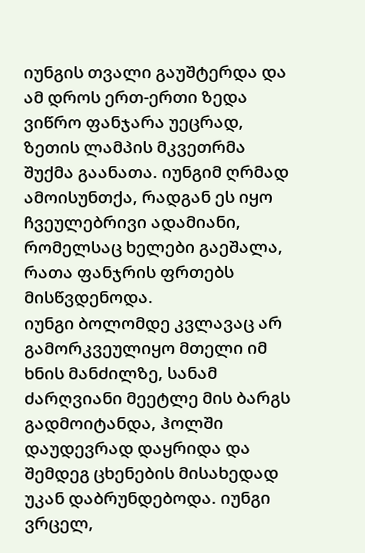იუნგის თვალი გაუშტერდა და ამ დროს ერთ-ერთი ზედა ვიწრო ფანჯარა უეცრად, ზეთის ლამპის მკვეთრმა შუქმა გაანათა. იუნგიმ ღრმად ამოისუნთქა, რადგან ეს იყო ჩვეულებრივი ადამიანი, რომელსაც ხელები გაეშალა, რათა ფანჯრის ფრთებს მისწვდენოდა.
იუნგი ბოლომდე კვლავაც არ გამორკვეულიყო მთელი იმ ხნის მანძილზე, სანამ ძარღვიანი მეეტლე მის ბარგს გადმოიტანდა, ჰოლში დაუდევრად დაყრიდა და შემდეგ ცხენების მისახედად უკან დაბრუნდებოდა. იუნგი ვრცელ,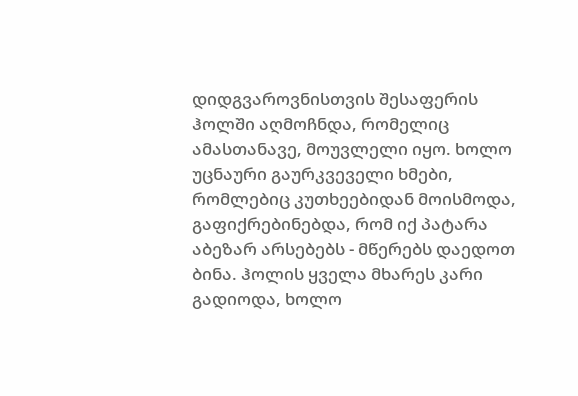დიდგვაროვნისთვის შესაფერის ჰოლში აღმოჩნდა, რომელიც ამასთანავე, მოუვლელი იყო. ხოლო უცნაური გაურკვეველი ხმები, რომლებიც კუთხეებიდან მოისმოდა, გაფიქრებინებდა, რომ იქ პატარა აბეზარ არსებებს - მწერებს დაედოთ ბინა. ჰოლის ყველა მხარეს კარი გადიოდა, ხოლო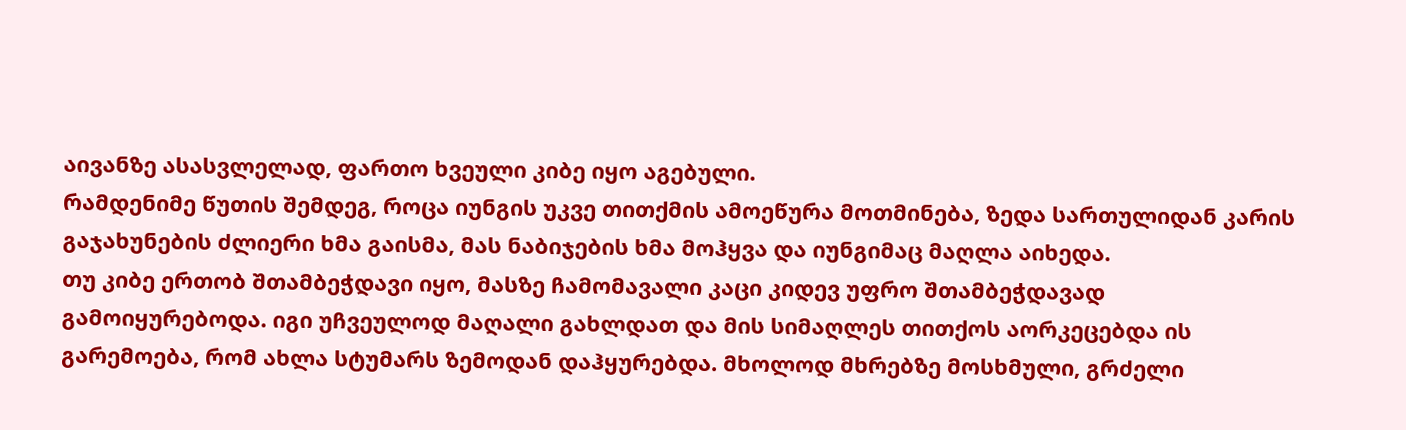აივანზე ასასვლელად, ფართო ხვეული კიბე იყო აგებული.
რამდენიმე წუთის შემდეგ, როცა იუნგის უკვე თითქმის ამოეწურა მოთმინება, ზედა სართულიდან კარის გაჯახუნების ძლიერი ხმა გაისმა, მას ნაბიჯების ხმა მოჰყვა და იუნგიმაც მაღლა აიხედა.
თუ კიბე ერთობ შთამბეჭდავი იყო, მასზე ჩამომავალი კაცი კიდევ უფრო შთამბეჭდავად გამოიყურებოდა. იგი უჩვეულოდ მაღალი გახლდათ და მის სიმაღლეს თითქოს აორკეცებდა ის გარემოება, რომ ახლა სტუმარს ზემოდან დაჰყურებდა. მხოლოდ მხრებზე მოსხმული, გრძელი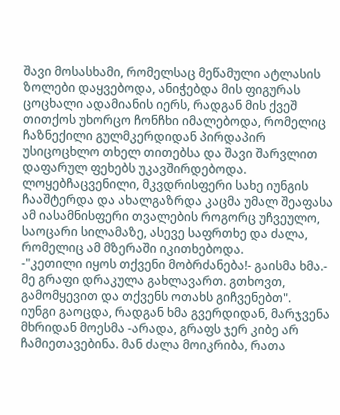შავი მოსასხამი, რომელსაც მეწამული ატლასის ზოლები დაყვებოდა, ანიჭებდა მის ფიგურას ცოცხალი ადამიანის იერს, რადგან მის ქვეშ თითქოს უხორცო ჩონჩხი იმალებოდა, რომელიც ჩაზნექილი გულმკერდიდან პირდაპირ უსიცოცხლო თხელ თითებსა და შავი შარვლით დაფარულ ფეხებს უკავშირდებოდა. ლოყებჩაცვენილი, მკვდრისფერი სახე იუნგის ჩააშტერდა და ახალგაზრდა კაცმა უმალ შეაფასა ამ იასამნისფერი თვალების როგორც უჩვეულო, საოცარი სილამაზე, ასევე საფრთხე და ძალა, რომელიც ამ მზერაში იკითხებოდა.
-"კეთილი იყოს თქვენი მობრძანება!- გაისმა ხმა.- მე გრაფი დრაკულა გახლავართ. გთხოვთ, გამომყევით და თქვენს ოთახს გიჩვენებთ".
იუნგი გაოცდა, რადგან ხმა გვერდიდან, მარჯვენა მხრიდან მოესმა -არადა, გრაფს ჯერ კიბე არ ჩამიეთავებინა. მან ძალა მოიკრიბა, რათა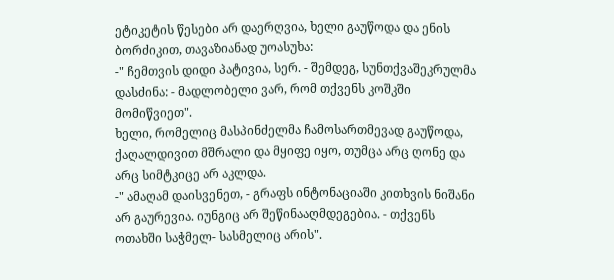ეტიკეტის წესები არ დაერღვია, ხელი გაუწოდა და ენის ბორძიკით, თავაზიანად უოასუხა:
-" ჩემთვის დიდი პატივია, სერ. - შემდეგ, სუნთქვაშეკრულმა დასძინა: - მადლობელი ვარ, რომ თქვენს კოშკში მომიწვიეთ".
ხელი, რომელიც მასპინძელმა ჩამოსართმევად გაუწოდა, ქაღალდივით მშრალი და მყიფე იყო, თუმცა არც ღონე და არც სიმტკიცე არ აკლდა.
-" ამაღამ დაისვენეთ, - გრაფს ინტონაციაში კითხვის ნიშანი არ გაურევია. იუნგიც არ შეწინააღმდეგებია. - თქვენს ოთახში საჭმელ- სასმელიც არის".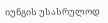იუნგის უსასრულოდ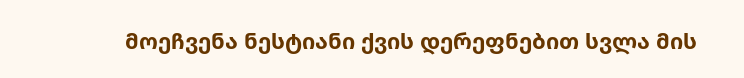მოეჩვენა ნესტიანი ქვის დერეფნებით სვლა მის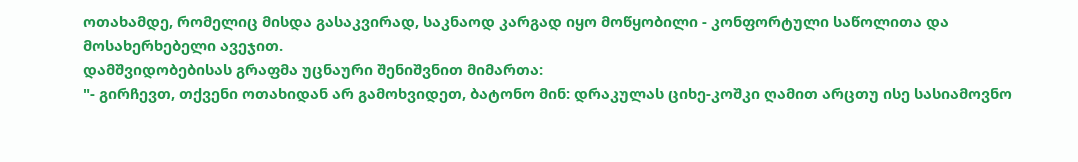ოთახამდე, რომელიც მისდა გასაკვირად, საკნაოდ კარგად იყო მოწყობილი - კონფორტული საწოლითა და მოსახერხებელი ავეჯით.
დამშვიდობებისას გრაფმა უცნაური შენიშვნით მიმართა:
"- გირჩევთ, თქვენი ოთახიდან არ გამოხვიდეთ, ბატონო მინ: დრაკულას ციხე-კოშკი ღამით არცთუ ისე სასიამოვნო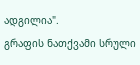ადგილია".
გრაფის ნათქვამი სრული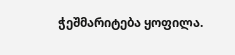ჭეშმარიტება ყოფილა.